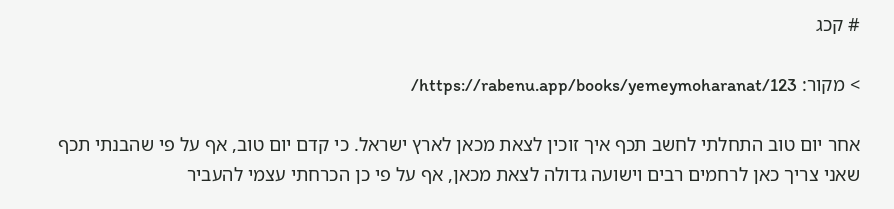# קכג

> מקור: https://rabenu.app/books/yemeymoharanat/123/

אחר יום טוב התחלתי לחשב תכף איך זוכין לצאת מכאן לארץ ישראל. כי קדם יום טוב, אף על פי שהבנתי תכף שאני צריך כאן לרחמים רבים וישועה גדולה לצאת מכאן, אף על פי כן הכרחתי עצמי להעביר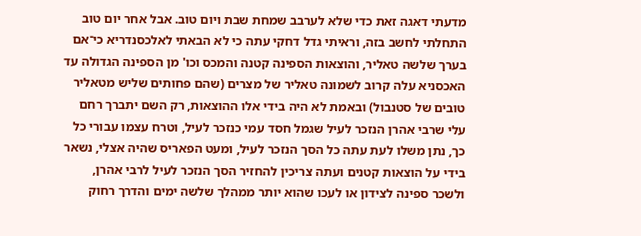מדעתי דאגה זאת כדי שלא לערבב שמחת שבת ויום טוב. אבל אחר יום טוב התחלתי לחשב בזה, וראיתי גדל דחקי עתה כי לא הבאתי לאלכסנדריא כי־אם בערך שלשה טאליר, והוצאות הספינה קטנה והמכס וכו' מן הספינה הגדולה עד האכסניא עלה קרוב לשמונה טאליר של מצרים (שהם פחותים שליש מטאליר טובים של סטנבול) ובאמת לא היה בידי אלו ההוצאות, רק השם יתברך רחם עלי שרבי אהרן הנזכר לעיל שגמל חסד עמי כנזכר לעיל, וטרח עצמו עבורי כל כך, נתן משלו לעת עתה כל הסך הנזכר לעיל, ומעט הפאריס שהיה אצלי, נשאר בידי על הוצאות קטנים ועתה צריכין להחזיר הסך הנזכר לעיל לרבי אהרן, ולשכר ספינה לצידון או לעכו שהוא יותר ממהלך שלשה ימים והדרך רחוק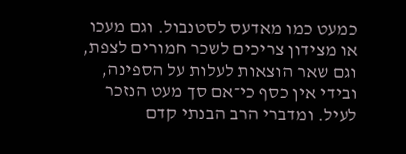כמעט כמו מאדעס לסטנבול. וגם מעכו או מצידון צריכים לשכר חמורים לצפת, וגם שאר הוצאות לעלות על הספינה, ובידי אין כסף כי־אם סך מעט הנזכר לעיל. ומדברי הרב הבנתי קדם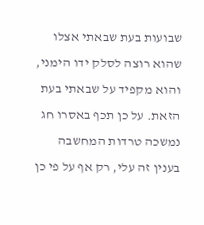שבועות בעת שבאתי אצלו שהוא רוצה לסלק ידו הימני, והוא מקפיד על שבאתי בעת הזאת. על כן תכף באסרו חג נמשכה טרדות המחשבה בענין זה עלי, רק אף על פי כן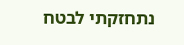נתחזקתי לבטח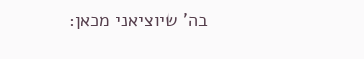בה' שיוציאני מכאן: